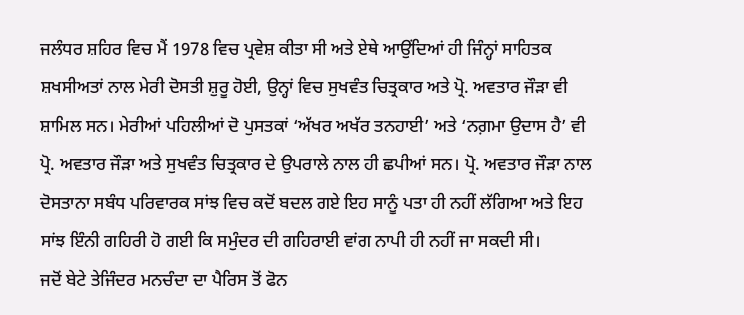ਜਲੰਧਰ ਸ਼ਹਿਰ ਵਿਚ ਮੈਂ 1978 ਵਿਚ ਪ੍ਰਵੇਸ਼ ਕੀਤਾ ਸੀ ਅਤੇ ਏਥੇ ਆਉਂਦਿਆਂ ਹੀ ਜਿੰਨ੍ਹਾਂ ਸਾਹਿਤਕ ਸ਼ਖਸੀਅਤਾਂ ਨਾਲ ਮੇਰੀ ਦੋਸਤੀ ਸ਼ੁਰੂ ਹੋਈ, ਉਨ੍ਹਾਂ ਵਿਚ ਸੁਖਵੰਤ ਚਿਤ੍ਰਕਾਰ ਅਤੇ ਪ੍ਰੋ. ਅਵਤਾਰ ਜੌੜਾ ਵੀ ਸ਼ਾਮਿਲ ਸਨ। ਮੇਰੀਆਂ ਪਹਿਲੀਆਂ ਦੋ ਪੁਸਤਕਾਂ ‘ਅੱਖਰ ਅਖੱਰ ਤਨਹਾਈ’ ਅਤੇ ‘ਨਗ਼ਮਾ ਉਦਾਸ ਹੈ’ ਵੀ ਪ੍ਰੋ. ਅਵਤਾਰ ਜੌੜਾ ਅਤੇ ਸੁਖਵੰਤ ਚਿਤ੍ਰਕਾਰ ਦੇ ਉਪਰਾਲੇ ਨਾਲ ਹੀ ਛਪੀਆਂ ਸਨ। ਪ੍ਰੋ. ਅਵਤਾਰ ਜੌੜਾ ਨਾਲ ਦੋਸਤਾਨਾ ਸਬੰਧ ਪਰਿਵਾਰਕ ਸਾਂਝ ਵਿਚ ਕਦੋਂ ਬਦਲ ਗਏ ਇਹ ਸਾਨੂੰ ਪਤਾ ਹੀ ਨਹੀਂ ਲੱਗਿਆ ਅਤੇ ਇਹ ਸਾਂਝ ਇੰਨੀ ਗਹਿਰੀ ਹੋ ਗਈ ਕਿ ਸਮੁੰਦਰ ਦੀ ਗਹਿਰਾਈ ਵਾਂਗ ਨਾਪੀ ਹੀ ਨਹੀਂ ਜਾ ਸਕਦੀ ਸੀ।
ਜਦੋਂ ਬੇਟੇ ਤੇਜਿੰਦਰ ਮਨਚੰਦਾ ਦਾ ਪੈਰਿਸ ਤੋਂ ਫੋਨ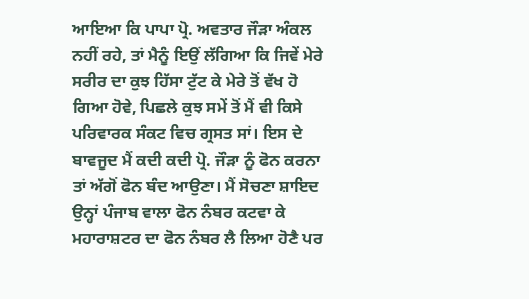ਆਇਆ ਕਿ ਪਾਪਾ ਪ੍ਰੋ. ਅਵਤਾਰ ਜੌੜਾ ਅੰਕਲ ਨਹੀਂ ਰਹੇ, ਤਾਂ ਮੈਨੂੰ ਇਉਂ ਲੱਗਿਆ ਕਿ ਜਿਵੇਂ ਮੇਰੇ ਸਰੀਰ ਦਾ ਕੁਝ ਹਿੱਸਾ ਟੁੱਟ ਕੇ ਮੇਰੇ ਤੋਂ ਵੱਖ ਹੋ ਗਿਆ ਹੋਵੇ, ਪਿਛਲੇ ਕੁਝ ਸਮੇਂ ਤੋਂ ਮੈਂ ਵੀ ਕਿਸੇ ਪਰਿਵਾਰਕ ਸੰਕਟ ਵਿਚ ਗ੍ਰਸਤ ਸਾਂ। ਇਸ ਦੇ ਬਾਵਜੂਦ ਮੈਂ ਕਦੀ ਕਦੀ ਪ੍ਰੋ. ਜੌੜਾ ਨੂੰ ਫੋਨ ਕਰਨਾ ਤਾਂ ਅੱਗੋਂ ਫੋਨ ਬੰਦ ਆਉਣਾ। ਮੈਂ ਸੋਚਣਾ ਸ਼ਾਇਦ ਉਨ੍ਹਾਂ ਪੰਜਾਬ ਵਾਲਾ ਫੋਨ ਨੰਬਰ ਕਟਵਾ ਕੇ ਮਹਾਰਾਸ਼ਟਰ ਦਾ ਫੋਨ ਨੰਬਰ ਲੈ ਲਿਆ ਹੋਣੈ ਪਰ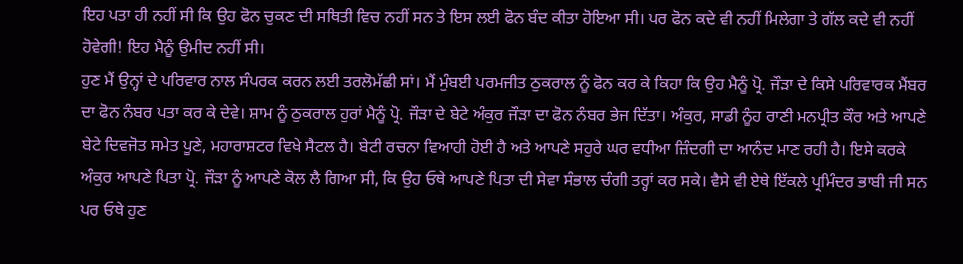ਇਹ ਪਤਾ ਹੀ ਨਹੀਂ ਸੀ ਕਿ ਉਹ ਫੋਨ ਚੁਕਣ ਦੀ ਸਥਿਤੀ ਵਿਚ ਨਹੀਂ ਸਨ ਤੇ ਇਸ ਲਈ ਫੋਨ ਬੰਦ ਕੀਤਾ ਹੋਇਆ ਸੀ। ਪਰ ਫੋਨ ਕਦੇ ਵੀ ਨਹੀਂ ਮਿਲੇਗਾ ਤੇ ਗੱਲ ਕਦੇ ਵੀ ਨਹੀਂ ਹੋਵੇਗੀ! ਇਹ ਮੈਨੂੰ ਉਮੀਦ ਨਹੀਂ ਸੀ।
ਹੁਣ ਮੈਂ ਉਨ੍ਹਾਂ ਦੇ ਪਰਿਵਾਰ ਨਾਲ ਸੰਪਰਕ ਕਰਨ ਲਈ ਤਰਲੋਮੱਛੀ ਸਾਂ। ਮੈਂ ਮੁੰਬਈ ਪਰਮਜੀਤ ਠੁਕਰਾਲ ਨੂੰ ਫੋਨ ਕਰ ਕੇ ਕਿਹਾ ਕਿ ਉਹ ਮੈਨੂੰ ਪ੍ਰੋ. ਜੌੜਾ ਦੇ ਕਿਸੇ ਪਰਿਵਾਰਕ ਮੈਂਬਰ ਦਾ ਫੋਨ ਨੰਬਰ ਪਤਾ ਕਰ ਕੇ ਦੇਵੇ। ਸ਼ਾਮ ਨੂੰ ਠੁਕਰਾਲ ਹੁਰਾਂ ਮੈਨੂੰ ਪ੍ਰੋ. ਜੌੜਾ ਦੇ ਬੇਟੇ ਅੰਕੁਰ ਜੌੜਾ ਦਾ ਫੋਨ ਨੰਬਰ ਭੇਜ ਦਿੱਤਾ। ਅੰਕੁਰ, ਸਾਡੀ ਨੂੰਹ ਰਾਣੀ ਮਨਪ੍ਰੀਤ ਕੌਰ ਅਤੇ ਆਪਣੇ ਬੇਟੇ ਦਿਵਜੋਤ ਸਮੇਤ ਪੂਣੇ, ਮਹਾਰਾਸ਼ਟਰ ਵਿਖੇ ਸੈਟਲ ਹੈ। ਬੇਟੀ ਰਚਨਾ ਵਿਆਹੀ ਹੋਈ ਹੈ ਅਤੇ ਆਪਣੇ ਸਹੁਰੇ ਘਰ ਵਧੀਆ ਜ਼ਿੰਦਗੀ ਦਾ ਆਨੰਦ ਮਾਣ ਰਹੀ ਹੈ। ਇਸੇ ਕਰਕੇ ਅੰਕੁਰ ਆਪਣੇ ਪਿਤਾ ਪ੍ਰੋ. ਜੌੜਾ ਨੂੰ ਆਪਣੇ ਕੋਲ ਲੈ ਗਿਆ ਸੀ, ਕਿ ਉਹ ਓਥੇ ਆਪਣੇ ਪਿਤਾ ਦੀ ਸੇਵਾ ਸੰਭਾਲ ਚੰਗੀ ਤਰ੍ਹਾਂ ਕਰ ਸਕੇ। ਵੈਸੇ ਵੀ ਏਥੇ ਇੱਕਲੇ ਪ੍ਰਮਿੰਦਰ ਭਾਬੀ ਜੀ ਸਨ ਪਰ ਓਥੇ ਹੁਣ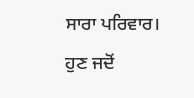ਸਾਰਾ ਪਰਿਵਾਰ।
ਹੁਣ ਜਦੋਂ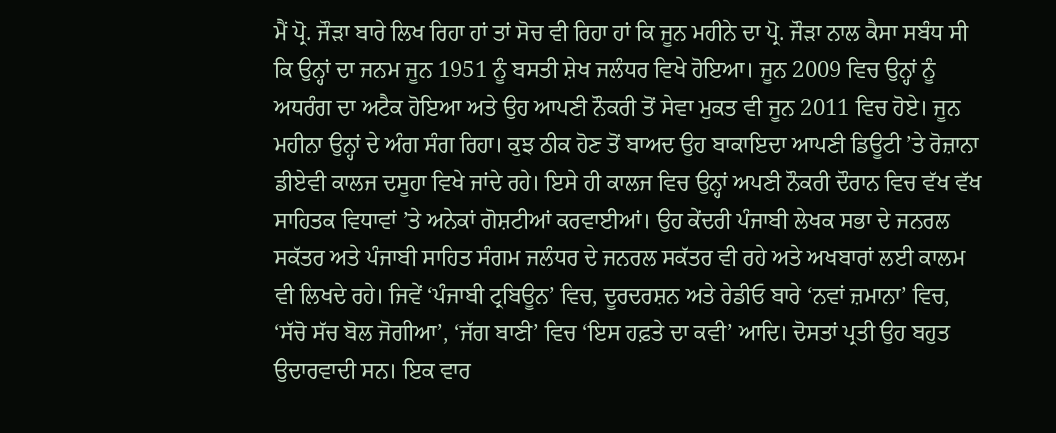ਮੈਂ ਪ੍ਰੋ. ਜੌੜਾ ਬਾਰੇ ਲਿਖ ਰਿਹਾ ਹਾਂ ਤਾਂ ਸੋਚ ਵੀ ਰਿਹਾ ਹਾਂ ਕਿ ਜੂਨ ਮਹੀਨੇ ਦਾ ਪ੍ਰੋ. ਜੌੜਾ ਨਾਲ ਕੈਸਾ ਸਬੰਧ ਸੀ ਕਿ ਉਨ੍ਹਾਂ ਦਾ ਜਨਮ ਜੂਨ 1951 ਨੂੰ ਬਸਤੀ ਸ਼ੇਖ ਜਲੰਧਰ ਵਿਖੇ ਹੋਇਆ। ਜੂਨ 2009 ਵਿਚ ਉਨ੍ਹਾਂ ਨੂੰ ਅਧਰੰਗ ਦਾ ਅਟੈਕ ਹੋਇਆ ਅਤੇ ਉਹ ਆਪਣੀ ਨੌਕਰੀ ਤੋਂ ਸੇਵਾ ਮੁਕਤ ਵੀ ਜੂਨ 2011 ਵਿਚ ਹੋਏ। ਜੂਨ ਮਹੀਨਾ ਉਨ੍ਹਾਂ ਦੇ ਅੰਗ ਸੰਗ ਰਿਹਾ। ਕੁਝ ਠੀਕ ਹੋਣ ਤੋਂ ਬਾਅਦ ਉਹ ਬਾਕਾਇਦਾ ਆਪਣੀ ਡਿਊਟੀ ’ਤੇ ਰੋਜ਼ਾਨਾ ਡੀਏਵੀ ਕਾਲਜ ਦਸੂਹਾ ਵਿਖੇ ਜਾਂਦੇ ਰਹੇ। ਇਸੇ ਹੀ ਕਾਲਜ ਵਿਚ ਉਨ੍ਹਾਂ ਅਪਣੀ ਨੌਕਰੀ ਦੌਰਾਨ ਵਿਚ ਵੱਖ ਵੱਖ ਸਾਹਿਤਕ ਵਿਧਾਵਾਂ ’ਤੇ ਅਨੇਕਾਂ ਗੋਸ਼ਟੀਆਂ ਕਰਵਾਈਆਂ। ਉਹ ਕੇਂਦਰੀ ਪੰਜਾਬੀ ਲੇਖਕ ਸਭਾ ਦੇ ਜਨਰਲ ਸਕੱਤਰ ਅਤੇ ਪੰਜਾਬੀ ਸਾਹਿਤ ਸੰਗਮ ਜਲੰਧਰ ਦੇ ਜਨਰਲ ਸਕੱਤਰ ਵੀ ਰਹੇ ਅਤੇ ਅਖਬਾਰਾਂ ਲਈ ਕਾਲਮ ਵੀ ਲਿਖਦੇ ਰਹੇ। ਜਿਵੇਂ ‘ਪੰਜਾਬੀ ਟ੍ਰਬਿਊਨ’ ਵਿਚ, ਦੂਰਦਰਸ਼ਨ ਅਤੇ ਰੇਡੀਓ ਬਾਰੇ ‘ਨਵਾਂ ਜ਼ਮਾਨਾ’ ਵਿਚ, ‘ਸੱਚੋ ਸੱਚ ਬੋਲ ਜੋਗੀਆ’, ‘ਜੱਗ ਬਾਣੀ’ ਵਿਚ ‘ਇਸ ਹਫ਼ਤੇ ਦਾ ਕਵੀ’ ਆਦਿ। ਦੋਸਤਾਂ ਪ੍ਰਤੀ ਉਹ ਬਹੁਤ ਉਦਾਰਵਾਦੀ ਸਨ। ਇਕ ਵਾਰ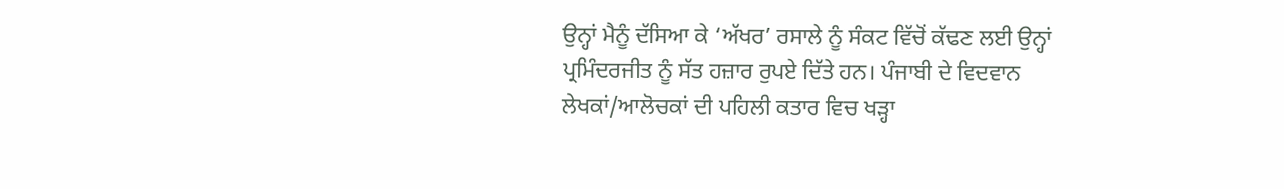ਉਨ੍ਹਾਂ ਮੈਨੂੰ ਦੱਸਿਆ ਕੇ ‘ਅੱਖਰ’ ਰਸਾਲੇ ਨੂੰ ਸੰਕਟ ਵਿੱਚੋਂ ਕੱਢਣ ਲਈ ਉਨ੍ਹਾਂ ਪ੍ਰਮਿੰਦਰਜੀਤ ਨੂੰ ਸੱਤ ਹਜ਼ਾਰ ਰੁਪਏ ਦਿੱਤੇ ਹਨ। ਪੰਜਾਬੀ ਦੇ ਵਿਦਵਾਨ ਲੇਖਕਾਂ/ਆਲੋਚਕਾਂ ਦੀ ਪਹਿਲੀ ਕਤਾਰ ਵਿਚ ਖੜ੍ਹਾ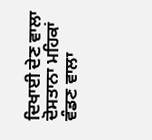ਦਿਖਾਈ ਦੇਣ ਵਾਲਾ ਦੋਸਤਾਨਾ ਮਹਿਕਾਂ ਵੰਡਣ ਵਾਲਾ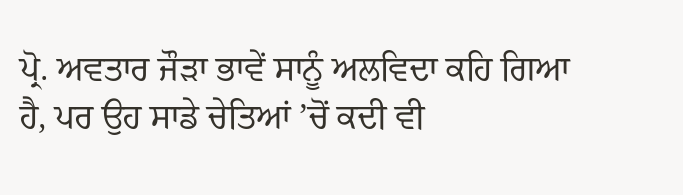ਪ੍ਰੋ. ਅਵਤਾਰ ਜੌੜਾ ਭਾਵੇਂ ਸਾਨੂੰ ਅਲਵਿਦਾ ਕਹਿ ਗਿਆ ਹੈ, ਪਰ ਉਹ ਸਾਡੇ ਚੇਤਿਆਂ ’ਚੋਂ ਕਦੀ ਵੀ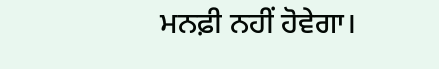ਮਨਫ਼ੀ ਨਹੀਂ ਹੋਵੇਗਾ।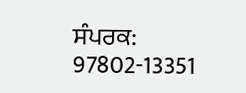ਸੰਪਰਕ: 97802-13351